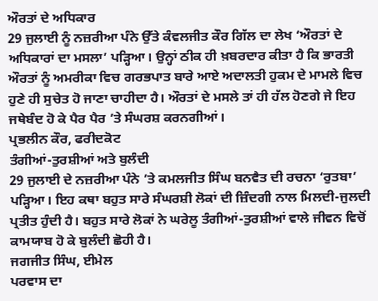ਔਰਤਾਂ ਦੇ ਅਧਿਕਾਰ
29 ਜੁਲਾਈ ਨੂੰ ਨਜ਼ਰੀਆ ਪੰਨੇ ਉੱਤੇ ਕੰਵਲਜੀਤ ਕੌਰ ਗਿੱਲ ਦਾ ਲੇਖ ‘ਔਰਤਾਂ ਦੇ ਅਧਿਕਾਰਾਂ ਦਾ ਮਸਲਾ’ ਪੜ੍ਹਿਆ। ਉਨ੍ਹਾਂ ਠੀਕ ਹੀ ਖ਼ਬਰਦਾਰ ਕੀਤਾ ਹੈ ਕਿ ਭਾਰਤੀ ਔਰਤਾਂ ਨੂੰ ਅਮਰੀਕਾ ਵਿਚ ਗਰਭਪਾਤ ਬਾਰੇ ਆਏ ਅਦਾਲਤੀ ਹੁਕਮ ਦੇ ਮਾਮਲੇ ਵਿਚ ਹੁਣੇ ਹੀ ਸੁਚੇਤ ਹੋ ਜਾਣਾ ਚਾਹੀਦਾ ਹੈ। ਔਰਤਾਂ ਦੇ ਮਸਲੇ ਤਾਂ ਹੀ ਹੱਲ ਹੋਣਗੇ ਜੇ ਇਹ ਜਥੇਬੰਦ ਹੋ ਕੇ ਪੈਰ ਪੈਰ ’ਤੇ ਸੰਘਰਸ਼ ਕਰਨਗੀਆਂ।
ਪ੍ਰਭਲੀਨ ਕੌਰ, ਫਰੀਦਕੋਟ
ਤੰਗੀਆਂ-ਤੁਰਸ਼ੀਆਂ ਅਤੇ ਬੁਲੰਦੀ
29 ਜੁਲਾਈ ਦੇ ਨਜ਼ਰੀਆ ਪੰਨੇ ’ਤੇ ਕਮਲਜੀਤ ਸਿੰਘ ਬਨਵੈਤ ਦੀ ਰਚਨਾ ‘ਰੁਤਬਾ’ ਪੜ੍ਹਿਆ। ਇਹ ਕਥਾ ਬਹੁਤ ਸਾਰੇ ਸੰਘਰਸ਼ੀ ਲੋਕਾਂ ਦੀ ਜ਼ਿੰਦਗੀ ਨਾਲ ਮਿਲਦੀ-ਜੁਲਦੀ ਪ੍ਰਤੀਤ ਹੁੰਦੀ ਹੈ। ਬਹੁਤ ਸਾਰੇ ਲੋਕਾਂ ਨੇ ਘਰੇਲੂ ਤੰਗੀਆਂ-ਤੁਰਸ਼ੀਆਂ ਵਾਲੇ ਜੀਵਨ ਵਿਚੋਂ ਕਾਮਯਾਬ ਹੋ ਕੇ ਬੁਲੰਦੀ ਛੋਹੀ ਹੈ।
ਜਗਜੀਤ ਸਿੰਘ, ਈਮੇਲ
ਪਰਵਾਸ ਦਾ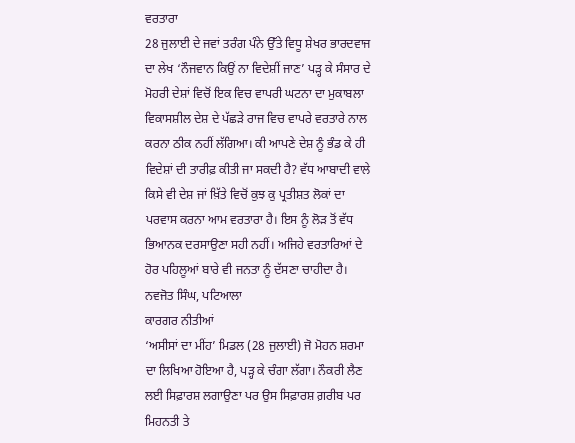ਵਰਤਾਰਾ
28 ਜੁਲਾਈ ਦੇ ਜਵਾਂ ਤਰੰਗ ਪੰਨੇ ਉੱਤੇ ਵਿਧੂ ਸ਼ੇਖਰ ਭਾਰਦਵਾਜ ਦਾ ਲੇਖ ‘ਨੌਜਵਾਨ ਕਿਉਂ ਨਾ ਵਿਦੇਸ਼ੀਂ ਜਾਣ’ ਪੜ੍ਹ ਕੇ ਸੰਸਾਰ ਦੇ ਮੋਹਰੀ ਦੇਸ਼ਾਂ ਵਿਚੋਂ ਇਕ ਵਿਚ ਵਾਪਰੀ ਘਟਨਾ ਦਾ ਮੁਕਾਬਲਾ ਵਿਕਾਸਸ਼ੀਲ ਦੇਸ਼ ਦੇ ਪੱਛੜੇ ਰਾਜ ਵਿਚ ਵਾਪਰੇ ਵਰਤਾਰੇ ਨਾਲ ਕਰਨਾ ਠੀਕ ਨਹੀਂ ਲੱਗਿਆ। ਕੀ ਆਪਣੇ ਦੇਸ਼ ਨੂੰ ਭੰਡ ਕੇ ਹੀ ਵਿਦੇਸ਼ਾਂ ਦੀ ਤਾਰੀਫ਼ ਕੀਤੀ ਜਾ ਸਕਦੀ ਹੈ? ਵੱਧ ਆਬਾਦੀ ਵਾਲੇ ਕਿਸੇ ਵੀ ਦੇਸ਼ ਜਾਂ ਖ਼ਿੱਤੇ ਵਿਚੋਂ ਕੁਝ ਕੁ ਪ੍ਰਤੀਸ਼ਤ ਲੋਕਾਂ ਦਾ ਪਰਵਾਸ ਕਰਨਾ ਆਮ ਵਰਤਾਰਾ ਹੈ। ਇਸ ਨੂੰ ਲੋੜ ਤੋਂ ਵੱਧ ਭਿਆਨਕ ਦਰਸਾਉਣਾ ਸਹੀ ਨਹੀਂ। ਅਜਿਹੇ ਵਰਤਾਰਿਆਂ ਦੇ ਹੋਰ ਪਹਿਲੂਆਂ ਬਾਰੇ ਵੀ ਜਨਤਾ ਨੂੰ ਦੱਸਣਾ ਚਾਹੀਦਾ ਹੈ।
ਨਵਜੋਤ ਸਿੰਘ, ਪਟਿਆਲਾ
ਕਾਰਗਰ ਨੀਤੀਆਂ
‘ਅਸੀਸਾਂ ਦਾ ਮੀਂਹ’ ਮਿਡਲ (28 ਜੁਲਾਈ) ਜੋ ਮੋਹਨ ਸ਼ਰਮਾ ਦਾ ਲਿਖਿਆ ਹੋਇਆ ਹੈ, ਪੜ੍ਹ ਕੇ ਚੰਗਾ ਲੱਗਾ। ਨੌਕਰੀ ਲੈਣ ਲਈ ਸਿਫ਼ਾਰਸ਼ ਲਗਾਉਣਾ ਪਰ ਉਸ ਸਿਫ਼ਾਰਸ਼ ਗ਼ਰੀਬ ਪਰ ਮਿਹਨਤੀ ਤੇ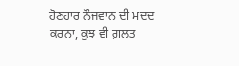ਹੋਣਹਾਰ ਨੌਜਵਾਨ ਦੀ ਮਦਦ ਕਰਨਾ, ਕੁਝ ਵੀ ਗ਼ਲਤ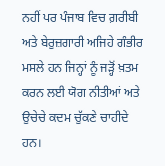ਨਹੀਂ ਪਰ ਪੰਜਾਬ ਵਿਚ ਗ਼ਰੀਬੀ ਅਤੇ ਬੇਰੁਜ਼ਗਾਰੀ ਅਜਿਹੇ ਗੰਭੀਰ ਮਸਲੇ ਹਨ ਜਿਨ੍ਹਾਂ ਨੂੰ ਜੜ੍ਹੋਂ ਖ਼ਤਮ ਕਰਨ ਲਈ ਯੋਗ ਨੀਤੀਆਂ ਅਤੇ ਉਚੇਚੇ ਕਦਮ ਚੁੱਕਣੇ ਚਾਹੀਦੇ ਹਨ।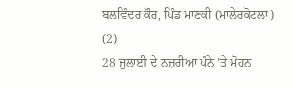ਬਲਵਿੰਦਰ ਕੌਰ, ਪਿੰਡ ਮਾਣਕੀ (ਮਾਲੇਰਕੋਟਲਾ)
(2)
28 ਜੁਲਾਈ ਦੇ ਨਜ਼ਰੀਆ ਪੰਨੇ ’ਤੇ ਮੋਹਨ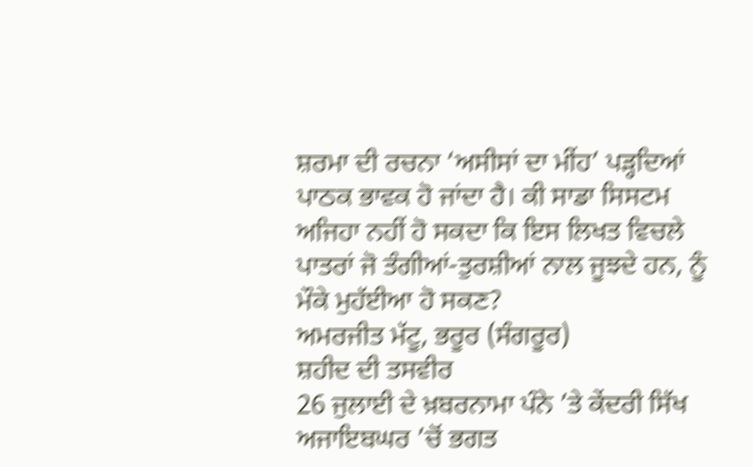ਸ਼ਰਮਾ ਦੀ ਰਚਨਾ ‘ਅਸੀਸਾਂ ਦਾ ਮੀਂਹ’ ਪੜ੍ਹਦਿਆਂ ਪਾਠਕ ਭਾਵਕ ਹੋ ਜਾਂਦਾ ਹੈ। ਕੀ ਸਾਡਾ ਸਿਸਟਮ ਅਜਿਹਾ ਨਹੀਂ ਹੋ ਸਕਦਾ ਕਿ ਇਸ ਲਿਖਤ ਵਿਚਲੇ ਪਾਤਰਾਂ ਜੋ ਤੰਗੀਆਂ-ਤੁਰਸ਼ੀਆਂ ਨਾਲ ਜੂਝਦੇ ਹਨ, ਨੂੰ ਮੌਕੇ ਮੁਹੱਈਆ ਹੋ ਸਕਣ?
ਅਮਰਜੀਤ ਮੱਟੂ, ਭਰੂਰ (ਸੰਗਰੂਰ)
ਸ਼ਹੀਦ ਦੀ ਤਸਵੀਰ
26 ਜੁਲਾਈ ਦੇ ਖ਼ਬਰਨਾਮਾ ਪੰਨੇ ’ਤੇ ਕੇਂਦਰੀ ਸਿੱਖ ਅਜਾਇਬਘਰ ’ਚੋਂ ਭਗਤ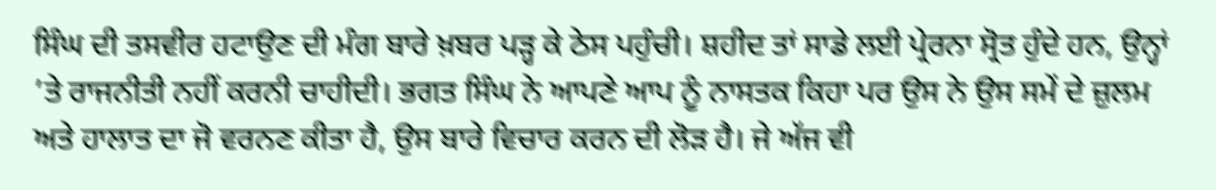ਸਿੰਘ ਦੀ ਤਸਵੀਰ ਹਟਾਉਣ ਦੀ ਮੰਗ ਬਾਰੇ ਖ਼ਬਰ ਪੜ੍ਹ ਕੇ ਠੇਸ ਪਹੁੰਚੀ। ਸ਼ਹੀਦ ਤਾਂ ਸਾਡੇ ਲਈ ਪ੍ਰੇਰਨਾ ਸ੍ਰੋਤ ਹੁੰਦੇ ਹਨ, ਉਨ੍ਹਾਂ ’ਤੇ ਰਾਜਨੀਤੀ ਨਹੀਂ ਕਰਨੀ ਚਾਹੀਦੀ। ਭਗਤ ਸਿੰਘ ਨੇ ਆਪਣੇ ਆਪ ਨੂੰ ਨਾਸਤਕ ਕਿਹਾ ਪਰ ਉਸ ਨੇ ਉਸ ਸਮੇਂ ਦੇ ਜ਼ੁਲਮ ਅਤੇ ਹਾਲਾਤ ਦਾ ਜੋ ਵਰਨਣ ਕੀਤਾ ਹੈ, ਉਸ ਬਾਰੇ ਵਿਚਾਰ ਕਰਨ ਦੀ ਲੋੜ ਹੈ। ਜੇ ਅੱਜ ਵੀ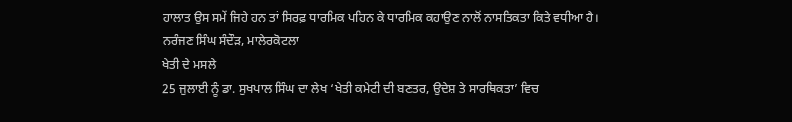ਹਾਲਾਤ ਉਸ ਸਮੇਂ ਜਿਹੇ ਹਨ ਤਾਂ ਸਿਰਫ਼ ਧਾਰਮਿਕ ਪਹਿਨ ਕੇ ਧਾਰਮਿਕ ਕਹਾਉਣ ਨਾਲੋਂ ਨਾਸਤਿਕਤਾ ਕਿਤੇ ਵਧੀਆ ਹੈ।
ਨਰੰਜਣ ਸਿੰਘ ਸੰਦੌੜ, ਮਾਲੇਰਕੋਟਲਾ
ਖੇਤੀ ਦੇ ਮਸਲੇ
25 ਜੁਲਾਈ ਨੂੰ ਡਾ. ਸੁਖਪਾਲ ਸਿੰਘ ਦਾ ਲੇਖ ‘ਖੇਤੀ ਕਮੇਟੀ ਦੀ ਬਣਤਰ, ਉਦੇਸ਼ ਤੇ ਸਾਰਥਿਕਤਾ’ ਵਿਚ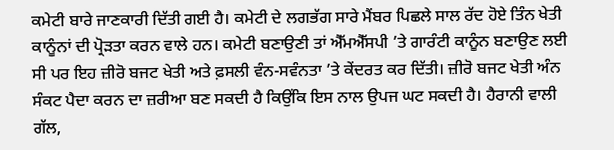ਕਮੇਟੀ ਬਾਰੇ ਜਾਣਕਾਰੀ ਦਿੱਤੀ ਗਈ ਹੈ। ਕਮੇਟੀ ਦੇ ਲਗਭੱਗ ਸਾਰੇ ਮੈਂਬਰ ਪਿਛਲੇ ਸਾਲ ਰੱਦ ਹੋਏ ਤਿੰਨ ਖੇਤੀ ਕਾਨੂੰਨਾਂ ਦੀ ਪ੍ਰੋੜਤਾ ਕਰਨ ਵਾਲੇ ਹਨ। ਕਮੇਟੀ ਬਣਾਉਣੀ ਤਾਂ ਐੱਮਐੱਸਪੀ ’ਤੇ ਗਾਰੰਟੀ ਕਾਨੂੰਨ ਬਣਾਉਣ ਲਈ ਸੀ ਪਰ ਇਹ ਜ਼ੀਰੋ ਬਜਟ ਖੇਤੀ ਅਤੇ ਫ਼ਸਲੀ ਵੰਨ-ਸਵੰਨਤਾ ’ਤੇ ਕੇਂਦਰਤ ਕਰ ਦਿੱਤੀ। ਜ਼ੀਰੋ ਬਜਟ ਖੇਤੀ ਅੰਨ ਸੰਕਟ ਪੈਦਾ ਕਰਨ ਦਾ ਜ਼ਰੀਆ ਬਣ ਸਕਦੀ ਹੈ ਕਿਉਂਕਿ ਇਸ ਨਾਲ ਉਪਜ ਘਟ ਸਕਦੀ ਹੈ। ਹੈਰਾਨੀ ਵਾਲੀ ਗੱਲ,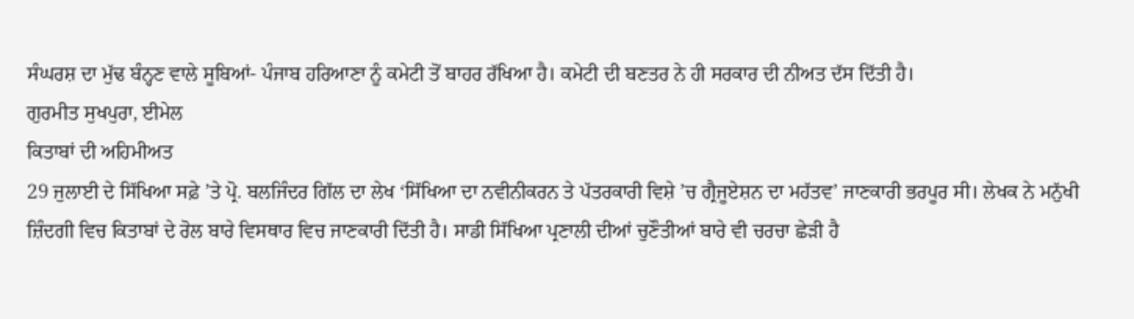ਸੰਘਰਸ਼ ਦਾ ਮੁੱਢ ਬੰਨ੍ਹਣ ਵਾਲੇ ਸੂਬਿਆਂ- ਪੰਜਾਬ ਹਰਿਆਣਾ ਨੂੰ ਕਮੇਟੀ ਤੋਂ ਬਾਹਰ ਰੱਖਿਆ ਹੈ। ਕਮੇਟੀ ਦੀ ਬਣਤਰ ਨੇ ਹੀ ਸਰਕਾਰ ਦੀ ਨੀਅਤ ਦੱਸ ਦਿੱਤੀ ਹੈ।
ਗੁਰਮੀਤ ਸੁਖਪੁਰਾ, ਈਮੇਲ
ਕਿਤਾਬਾਂ ਦੀ ਅਹਿਮੀਅਤ
29 ਜੁਲਾਈ ਦੇ ਸਿੱਖਿਆ ਸਫ਼ੇ ’ਤੇ ਪ੍ਰੋ. ਬਲਜਿੰਦਰ ਗਿੱਲ ਦਾ ਲੇਖ ‘ਸਿੱਖਿਆ ਦਾ ਨਵੀਨੀਕਰਨ ਤੇ ਪੱਤਰਕਾਰੀ ਵਿਸ਼ੇ ’ਚ ਗ੍ਰੈਜੂਏਸ਼ਨ ਦਾ ਮਹੱਤਵ’ ਜਾਣਕਾਰੀ ਭਰਪੂਰ ਸੀ। ਲੇਖਕ ਨੇ ਮਨੁੱਖੀ ਜ਼ਿੰਦਗੀ ਵਿਚ ਕਿਤਾਬਾਂ ਦੇ ਰੋਲ ਬਾਰੇ ਵਿਸਥਾਰ ਵਿਚ ਜਾਣਕਾਰੀ ਦਿੱਤੀ ਹੈ। ਸਾਡੀ ਸਿੱਖਿਆ ਪ੍ਰਣਾਲੀ ਦੀਆਂ ਚੁਣੌਤੀਆਂ ਬਾਰੇ ਵੀ ਚਰਚਾ ਛੇੜੀ ਹੈ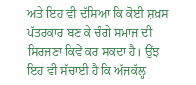ਅਤੇ ਇਹ ਵੀ ਦੱਸਿਆ ਕਿ ਕੋਈ ਸ਼ਖ਼ਸ ਪੱਤਰਕਾਰ ਬਣ ਕੇ ਚੰਗੇ ਸਮਾਜ ਦੀ ਸਿਰਜਣਾ ਕਿਵੇਂ ਕਰ ਸਕਦਾ ਹੈ। ਉਂਝ ਇਹ ਵੀ ਸੱਚਾਈ ਹੈ ਕਿ ਅੱਜਕੱਲ੍ਹ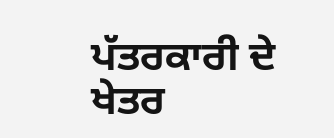ਪੱਤਰਕਾਰੀ ਦੇ ਖੇਤਰ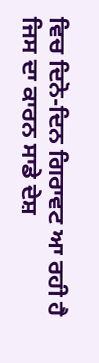ਵਿਚ ਦਿਨੋ-ਦਿਨ ਗਿਰਾਵਟ ਆ ਰਹੀ ਹੈ ਜਿਸ ਦਾ ਕਾਰਨ ਸਾਡੇ ਦੇਸ਼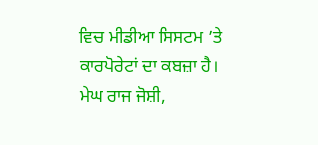ਵਿਚ ਮੀਡੀਆ ਸਿਸਟਮ ’ਤੇ ਕਾਰਪੋਰੇਟਾਂ ਦਾ ਕਬਜ਼ਾ ਹੈ।
ਮੇਘ ਰਾਜ ਜੋਸ਼ੀ,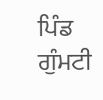ਪਿੰਡ ਗੁੰਮਟੀ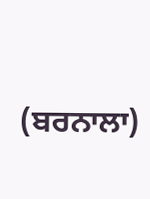(ਬਰਨਾਲਾ)